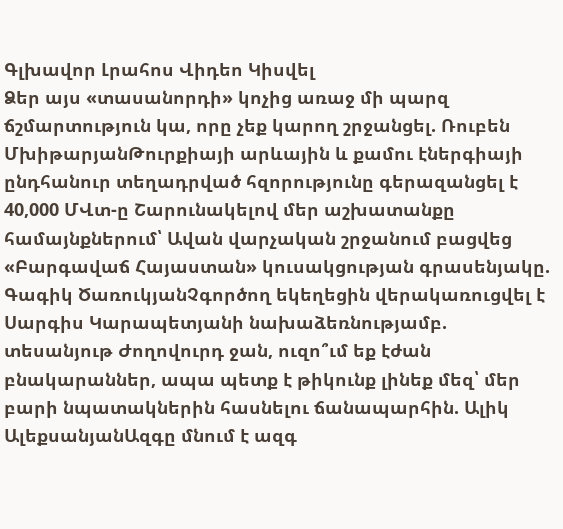Գլխավոր Լրահոս Վիդեո Կիսվել
Ձեր այս «տասանորդի» կոչից առաջ մի պարզ ճշմարտություն կա, որը չեք կարող շրջանցել. Ռուբեն ՄխիթարյանԹուրքիայի արևային և քամու էներգիայի ընդհանուր տեղադրված հզորությունը գերազանցել է 40,000 ՄՎտ-ը Շարունակելով մեր աշխատանքը համայնքներում՝ Ավան վարչական շրջանում բացվեց «Բարգավաճ Հայաստան» կուսակցության գրասենյակը. Գագիկ ԾառուկյանՉգործող եկեղեցին վերակառուցվել է Սարգիս Կարապետյանի նախաձեռնությամբ. տեսանյութ Ժողովուրդ ջան, ուզո՞ւմ եք էժան բնակարաններ, ապա պետք է թիկունք լինեք մեզ՝ մեր բարի նպատակներին հասնելու ճանապարհին. Ալիկ ԱլեքսանյանԱզգը մնում է ազգ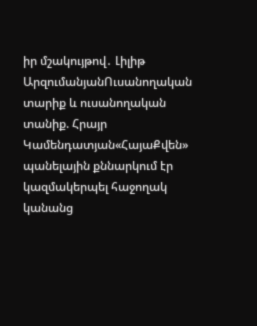իր մշակույթով․ Լիլիթ ԱրզումանյանՈւսանողական տարիք և ուսանողական տանիք. Հրայր Կամենդատյան«ՀայաՔվեն» պանելային քննարկում էր կազմակերպել հաջողակ կանանց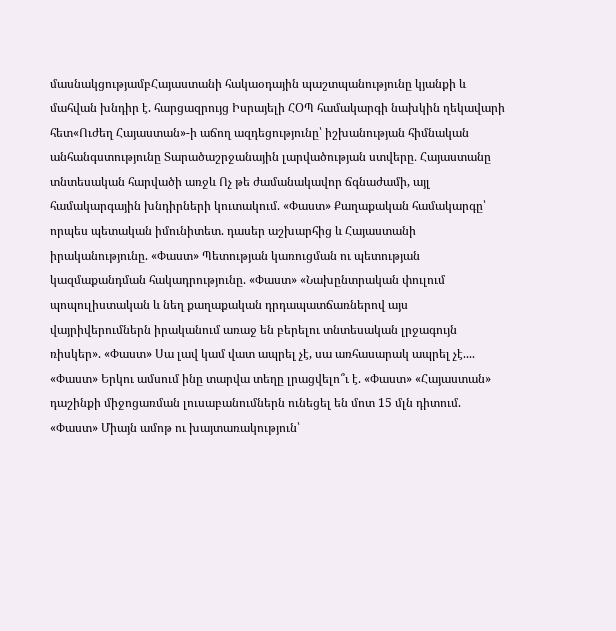մասնակցությամբՀայաստանի հակաօդային պաշտպանությունը կյանքի և մահվան խնդիր է. հարցազրույց Իսրայելի ՀՕՊ համակարգի նախկին ղեկավարի հետ«Ուժեղ Հայաստան»-ի աճող ազդեցությունը՝ իշխանության հիմնական անհանգստությունը Տարածաշրջանային լարվածության ստվերը․ Հայաստանը տնտեսական հարվածի առջև Ոչ թե ժամանակավոր ճգնաժամի, այլ համակարգային խնդիրների կուտակում. «Փաստ» Քաղաքական համակարգը՝ որպես պետական իմունիտետ. դասեր աշխարհից և Հայաստանի իրականությունը. «Փաստ» Պետության կառուցման ու պետության կազմաքանդման հակադրությունը. «Փաստ» «Նախընտրական փուլում պոպուլիստական և նեղ քաղաքական դրդապատճառներով այս վայրիվերումներն իրականում առաջ են բերելու տնտեսական լրջագույն ռիսկեր». «Փաստ» Սա լավ կամ վատ ապրել չէ, սա առհասարակ ապրել չէ.... «Փաստ» Երկու ամսում ինը տարվա տեղը լրացվելո՞ւ է. «Փաստ» «Հայաստան» դաշինքի միջոցառման լուսաբանումներն ունեցել են մոտ 15 մլն դիտում. «Փաստ» Միայն ամոթ ու խայտառակություն՝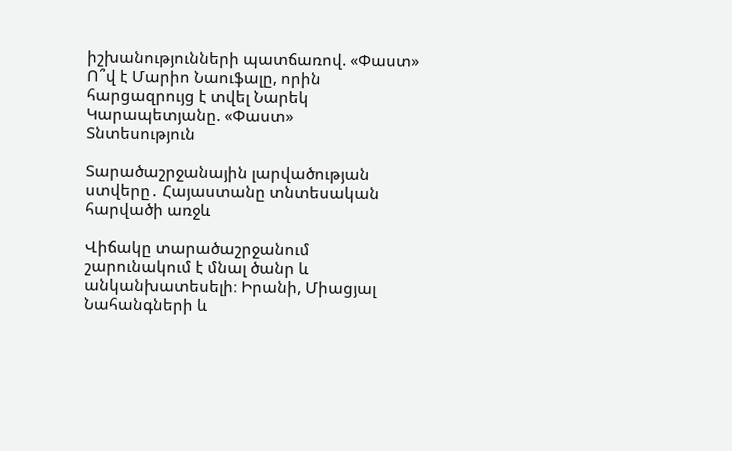իշխանությունների պատճառով. «Փաստ» Ո՞վ է Մարիո Նաուֆալը, որին հարցազրույց է տվել Նարեկ Կարապետյանը. «Փաստ»
Տնտեսություն

Տարածաշրջանային լարվածության ստվերը․ Հայաստանը տնտեսական հարվածի առջև

Վիճակը տարածաշրջանում շարունակում է մնալ ծանր և անկանխատեսելի։ Իրանի, Միացյալ Նահանգների և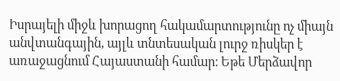Իսրայելի միջև խորացող հակամարտությունը ոչ միայն անվտանգային, այլև տնտեսական լուրջ ռիսկեր է առաջացնում Հայաստանի համար։ Եթե Մերձավոր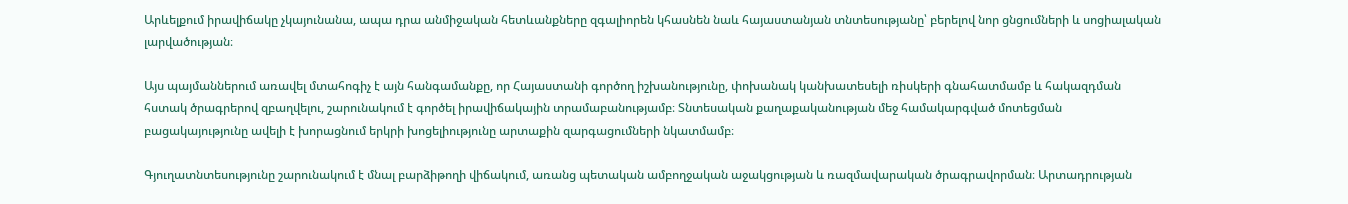Արևելքում իրավիճակը չկայունանա, ապա դրա անմիջական հետևանքները զգալիորեն կհասնեն նաև հայաստանյան տնտեսությանը՝ բերելով նոր ցնցումների և սոցիալական լարվածության։

Այս պայմաններում առավել մտահոգիչ է այն հանգամանքը, որ Հայաստանի գործող իշխանությունը, փոխանակ կանխատեսելի ռիսկերի գնահատմամբ և հակազդման հստակ ծրագրերով զբաղվելու, շարունակում է գործել իրավիճակային տրամաբանությամբ։ Տնտեսական քաղաքականության մեջ համակարգված մոտեցման բացակայությունը ավելի է խորացնում երկրի խոցելիությունը արտաքին զարգացումների նկատմամբ։

Գյուղատնտեսությունը շարունակում է մնալ բարձիթողի վիճակում, առանց պետական ամբողջական աջակցության և ռազմավարական ծրագրավորման։ Արտադրության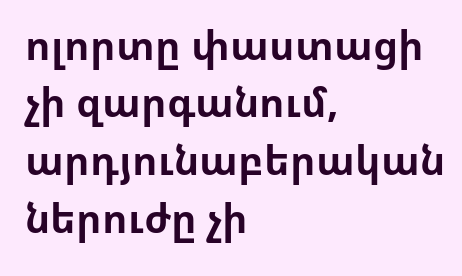ոլորտը փաստացի չի զարգանում, արդյունաբերական ներուժը չի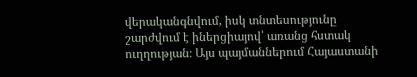վերականգնվում, իսկ տնտեսությունը շարժվում է իներցիայով՝ առանց հստակ ուղղության։ Այս պայմաններում Հայաստանի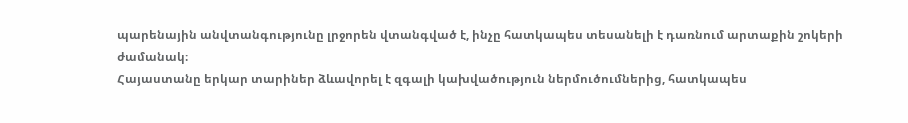պարենային անվտանգությունը լրջորեն վտանգված է, ինչը հատկապես տեսանելի է դառնում արտաքին շոկերի ժամանակ։
Հայաստանը երկար տարիներ ձևավորել է զգալի կախվածություն ներմուծումներից, հատկապես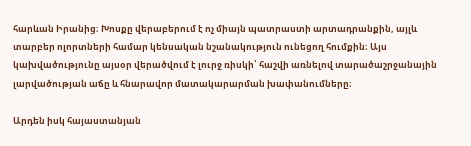հարևան Իրանից։ Խոսքը վերաբերում է ոչ միայն պատրաստի արտադրանքին, այլև տարբեր ոլորտների համար կենսական նշանակություն ունեցող հումքին։ Այս կախվածությունը այսօր վերածվում է լուրջ ռիսկի՝ հաշվի առնելով տարածաշրջանային լարվածության աճը և հնարավոր մատակարարման խափանումները։

Արդեն իսկ հայաստանյան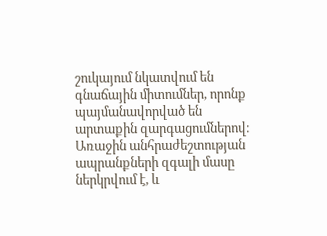շուկայում նկատվում են գնաճային միտումներ, որոնք պայմանավորված են արտաքին զարգացումներով։ Առաջին անհրաժեշտության ապրանքների զգալի մասը ներկրվում է, և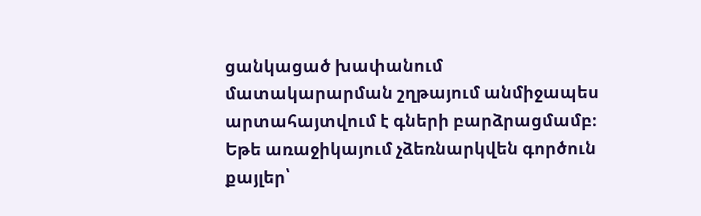ցանկացած խափանում մատակարարման շղթայում անմիջապես արտահայտվում է գների բարձրացմամբ։ Եթե առաջիկայում չձեռնարկվեն գործուն քայլեր՝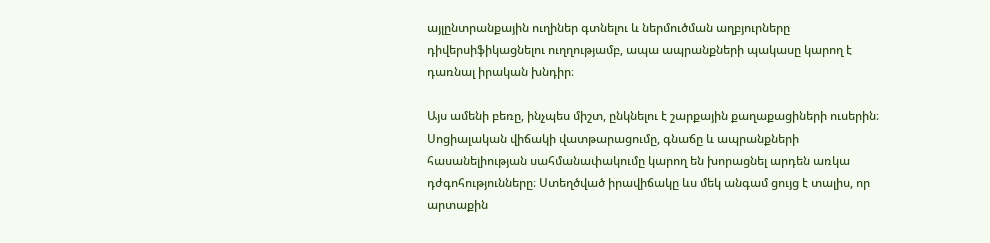այլընտրանքային ուղիներ գտնելու և ներմուծման աղբյուրները դիվերսիֆիկացնելու ուղղությամբ, ապա ապրանքների պակասը կարող է դառնալ իրական խնդիր։

Այս ամենի բեռը, ինչպես միշտ, ընկնելու է շարքային քաղաքացիների ուսերին։ Սոցիալական վիճակի վատթարացումը, գնաճը և ապրանքների հասանելիության սահմանափակումը կարող են խորացնել արդեն առկա դժգոհությունները։ Ստեղծված իրավիճակը ևս մեկ անգամ ցույց է տալիս, որ արտաքին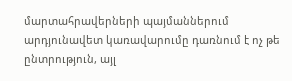մարտահրավերների պայմաններում արդյունավետ կառավարումը դառնում է ոչ թե ընտրություն, այլ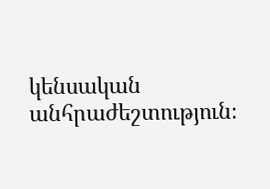կենսական անհրաժեշտություն։